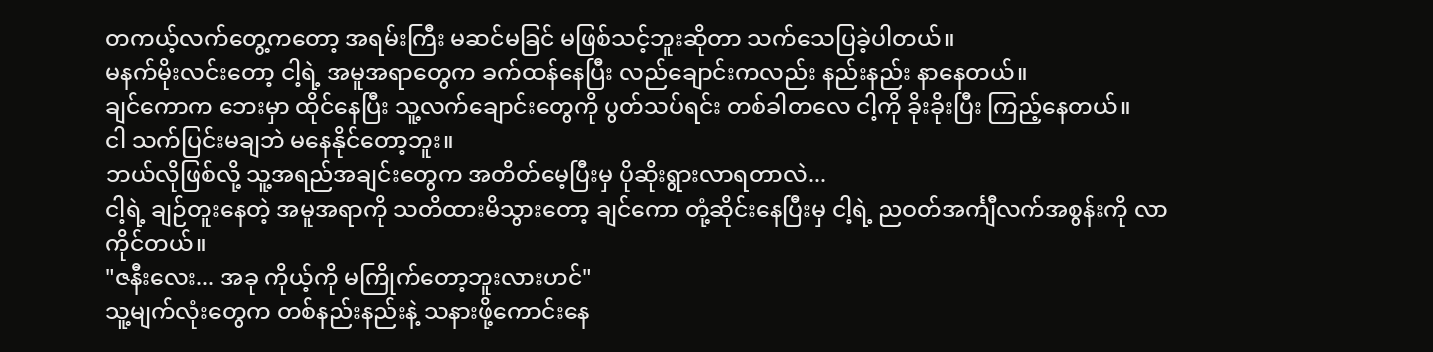တကယ့်လက်တွေ့ကတော့ အရမ်းကြီး မဆင်မခြင် မဖြစ်သင့်ဘူးဆိုတာ သက်သေပြခဲ့ပါတယ်။
မနက်မိုးလင်းတော့ ငါ့ရဲ့ အမူအရာတွေက ခက်ထန်နေပြီး လည်ချောင်းကလည်း နည်းနည်း နာနေတယ်။
ချင်ကောက ဘေးမှာ ထိုင်နေပြီး သူ့လက်ချောင်းတွေကို ပွတ်သပ်ရင်း တစ်ခါတလေ ငါ့ကို ခိုးခိုးပြီး ကြည့်နေတယ်။
ငါ သက်ပြင်းမချဘဲ မနေနိုင်တော့ဘူး။
ဘယ်လိုဖြစ်လို့ သူ့အရည်အချင်းတွေက အတိတ်မေ့ပြီးမှ ပိုဆိုးရွားလာရတာလဲ...
ငါ့ရဲ့ ချဉ်တူးနေတဲ့ အမူအရာကို သတိထားမိသွားတော့ ချင်ကော တုံ့ဆိုင်းနေပြီးမှ ငါ့ရဲ့ ညဝတ်အင်္ကျီလက်အစွန်းကို လာကိုင်တယ်။
"ဇနီးလေး... အခု ကိုယ့်ကို မကြိုက်တော့ဘူးလားဟင်"
သူ့မျက်လုံးတွေက တစ်နည်းနည်းနဲ့ သနားဖို့ကောင်းနေ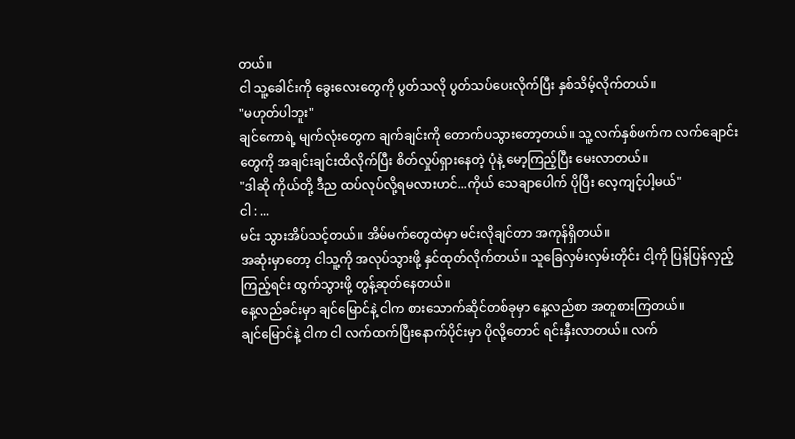တယ်။
ငါ သူ့ခေါင်းကို ခွေးလေးတွေကို ပွတ်သလို ပွတ်သပ်ပေးလိုက်ပြီး နှစ်သိမ့်လိုက်တယ်။
"မဟုတ်ပါဘူး"
ချင်ကောရဲ့ မျက်လုံးတွေက ချက်ချင်းကို တောက်ပသွားတော့တယ်။ သူ့ လက်နှစ်ဖက်က လက်ချောင်းတွေကို အချင်းချင်းထိလိုက်ပြီး စိတ်လှုပ်ရှားနေတဲ့ ပုံနဲ့ မော့ကြည့်ပြီး မေးလာတယ်။
"ဒါဆို ကိုယ်တို့ ဒီည ထပ်လုပ်လို့ရမလားဟင်...ကိုယ် သေချာပေါက် ပိုပြီး လေ့ကျင့်ပါ့မယ်"
ငါ : ...
မင်း သွားအိပ်သင့်တယ်။ အိမ်မက်တွေထဲမှာ မင်းလိုချင်တာ အကုန်ရှိတယ်။
အဆုံးမှာတော့ ငါသူ့ကို အလုပ်သွားဖို့ နှင်ထုတ်လိုက်တယ်။ သူခြေလှမ်းလှမ်းတိုင်း ငါ့ကို ပြန်ပြန်လှည့်ကြည့်ရင်း ထွက်သွားဖို့ တွန့်ဆုတ်နေတယ်။
နေ့လည်ခင်းမှာ ချင်မြောင်နဲ့ ငါက စားသောက်ဆိုင်တစ်ခုမှာ နေ့လည်စာ အတူစားကြတယ်။
ချင်မြောင်နဲ့ ငါက ငါ လက်ထက်ပြီးနောက်ပိုင်းမှာ ပိုလို့တောင် ရင်းနှီးလာတယ်။ လက်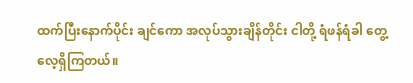ထက်ပြီးနောက်ပိုင်း ချင်ကော အလုပ်သွားချိန်တိုင်း ငါတို့ ရံဖန်ရံခါ တွေ့လေ့ရှိကြတယ်။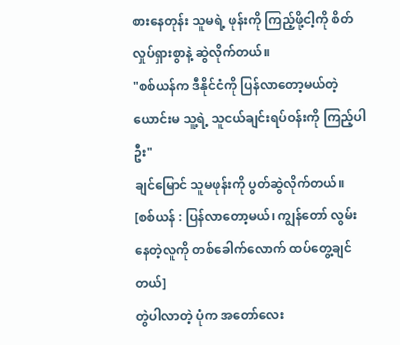စားနေတုန်း သူမရဲ့ ဖုန်းကို ကြည့်ဖို့ငါ့ကို စိတ်လှုပ်ရှားစွာနဲ့ ဆွဲလိုက်တယ်။
"စစ်ယန်က ဒီနိုင်ငံကို ပြန်လာတော့မယ်တဲ့ ယောင်းမ သူ့ရဲ့ သူငယ်ချင်းရပ်ဝန်းကို ကြည့်ပါဦး"
ချင်မြောင် သူမဖုန်းကို ပွတ်ဆွဲလိုက်တယ်။
[စစ်ယန် : ပြန်လာတော့မယ်၊ ကျွန်တော် လွမ်းနေတဲ့လူကို တစ်ခေါက်လောက် ထပ်တွေ့ချင်တယ်]
တွဲပါလာတဲ့ ပုံက အတော်လေး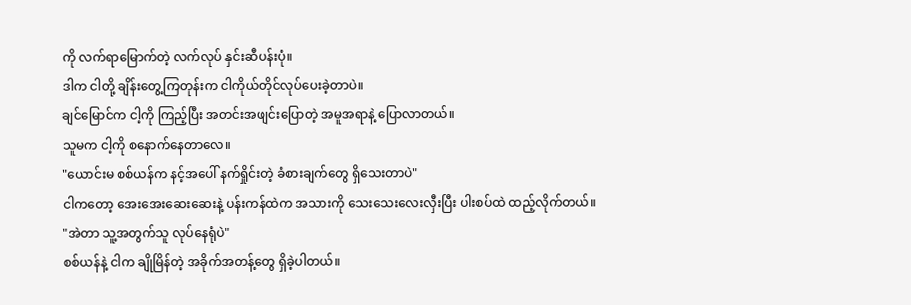ကို လက်ရာမြောက်တဲ့ လက်လုပ် နှင်းဆီပန်းပုံ။
ဒါက ငါတို့ ချိန်းတွေ့ကြတုန်းက ငါကိုယ်တိုင်လုပ်ပေးခဲ့တာပဲ။
ချင်မြောင်က ငါ့ကို ကြည့်ပြီး အတင်းအဖျင်းပြောတဲ့ အမူအရာနဲ့ ပြောလာတယ်။
သူမက ငါ့ကို စနောက်နေတာလေ။
"ယောင်းမ စစ်ယန်က နင့်အပေါ် နက်ရှိုင်းတဲ့ ခံစားချက်တွေ ရှိသေးတာပဲ"
ငါကတော့ အေးအေးဆေးဆေးနဲ့ ပန်းကန်ထဲက အသားကို သေးသေးလေးလှီးပြီး ပါးစပ်ထဲ ထည့်လိုက်တယ်။
"အဲတာ သူ့အတွက်သူ လုပ်နေရုံပဲ"
စစ်ယန်နဲ့ ငါက ချိုမြိန်တဲ့ အခိုက်အတန့်တွေ ရှိခဲ့ပါတယ်။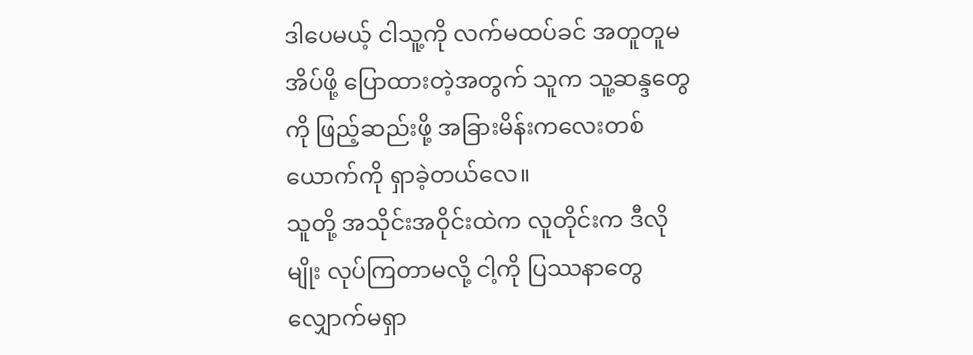ဒါပေမယ့် ငါသူ့ကို လက်မထပ်ခင် အတူတူမအိပ်ဖို့ ပြောထားတဲ့အတွက် သူက သူ့ဆန္ဒတွေကို ဖြည့်ဆည်းဖို့ အခြားမိန်းကလေးတစ်ယောက်ကို ရှာခဲ့တယ်လေ။
သူတို့ အသိုင်းအဝိုင်းထဲက လူတိုင်းက ဒီလိုမျိုး လုပ်ကြတာမလို့ ငါ့ကို ပြဿနာတွေ လျှောက်မရှာ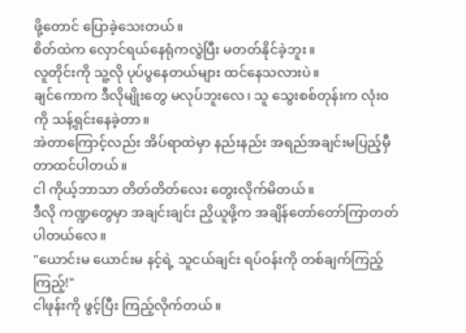ဖို့တောင် ပြောခဲ့သေးတယ်။
စိတ်ထဲက လှောင်ရယ်နေရုံကလွဲပြီး မတတ်နိုင်ခဲ့ဘူး။
လူတိုင်းကို သူ့လို ပုပ်ပွနေတယ်များ ထင်နေသလားပဲ။
ချင်ကောက ဒီလိုမျိုးတွေ မလုပ်ဘူးလေ၊ သူ သွေးစစ်တုန်းက လုံးဝကို သန့်ရှင်းနေခဲ့တာ။
အဲတာကြောင့်လည်း အိပ်ရာထဲမှာ နည်းနည်း အရည်အချင်းမပြည့်မှီတာထင်ပါတယ်။
ငါ ကိုယ့်ဘာသာ တိတ်တိတ်လေး တွေးလိုက်မိတယ်။
ဒီလို ကဏ္ဍတွေမှာ အချင်းချင်း ညှိယူဖို့က အချိန်တော်တော်ကြာတတ်ပါတယ်လေ။
"ယောင်းမ ယောင်းမ နင့်ရဲ့ သူငယ်ချင်း ရပ်ဝန်းကို တစ်ချက်ကြည့်ကြည့်!"
ငါဖုန်းကို ဖွင့်ပြီး ကြည့်လိုက်တယ်။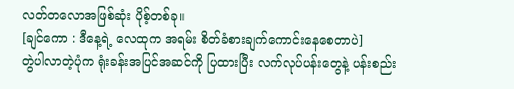လတ်တလောအဖြစ်ဆုံး ပိုစ့်တစ်ခု။
[ချင်ကော : ဒီနေ့ရဲ့ လေထုက အရမ်း စိတ်ခံစားချက်ကောင်းနေစေတာပဲ]
တွဲပါလာတဲ့ပုံက ရုံးခန်းအပြင်အဆင်ကို ပြထားပြီး လက်လုပ်ပန်းတွေနဲ့ ပန်းစည်း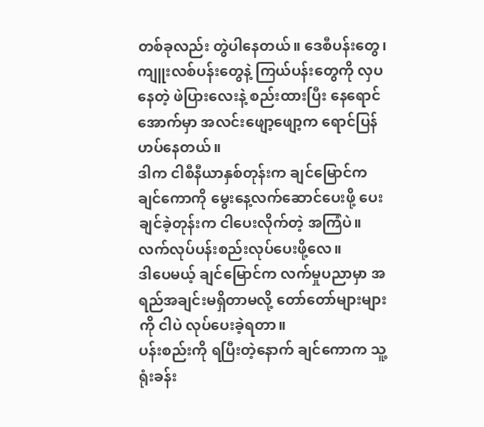တစ်ခုလည်း တွဲပါနေတယ်။ ဒေစီပန်းတွေ၊ ကျူးလစ်ပန်းတွေနဲ့ ကြယ်ပန်းတွေကို လှပနေတဲ့ ဖဲပြားလေးနဲ့ စည်းထားပြီး နေရောင်အောက်မှာ အလင်းဖျော့ဖျော့က ရောင်ပြန်ဟပ်နေတယ်။
ဒါက ငါစီနီယာနှစ်တုန်းက ချင်မြောင်က ချင်ကောကို မွေးနေ့လက်ဆောင်ပေးဖို့ ပေးချင်ခဲ့တုန်းက ငါပေးလိုက်တဲ့ အကြံပဲ။ လက်လုပ်ပန်းစည်းလုပ်ပေးဖို့လေ။
ဒါပေမယ့် ချင်မြောင်က လက်မှုပညာမှာ အရည်အချင်းမရှိတာမလို့ တော်တော်များများကို ငါပဲ လုပ်ပေးခဲ့ရတာ။
ပန်းစည်းကို ရပြီးတဲ့နောက် ချင်ကောက သူ့ရုံးခန်း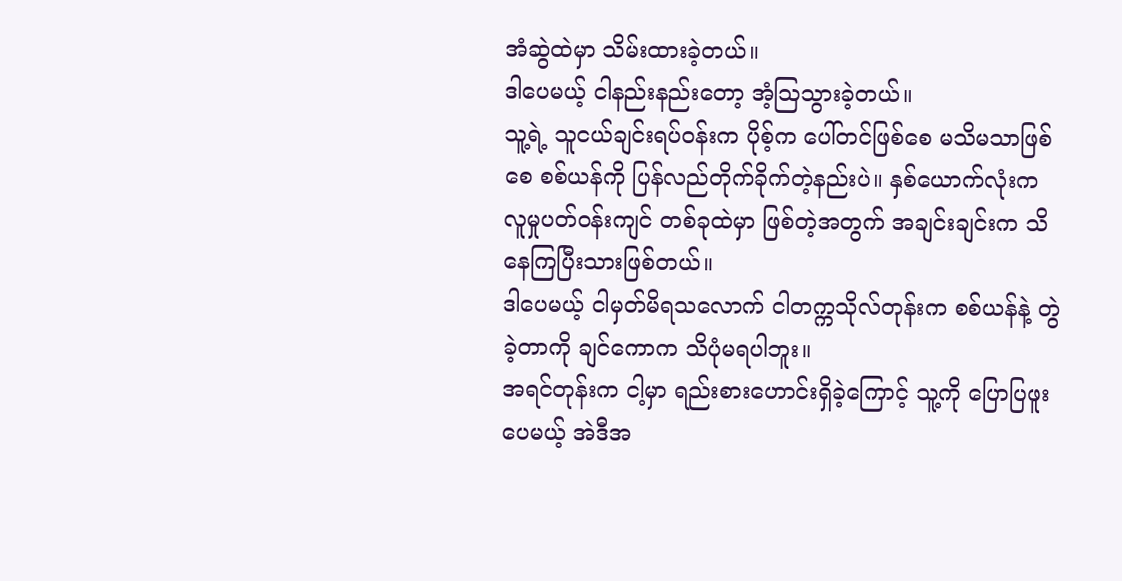အံဆွဲထဲမှာ သိမ်းထားခဲ့တယ်။
ဒါပေမယ့် ငါနည်းနည်းတော့ အံ့ဩသွားခဲ့တယ်။
သူ့ရဲ့ သူငယ်ချင်းရပ်ဝန်းက ပိုစ့်က ပေါ်တင်ဖြစ်စေ မသိမသာဖြစ်စေ စစ်ယန်ကို ပြန်လည်တိုက်ခိုက်တဲ့နည်းပဲ။ နှစ်ယောက်လုံးက လူမှုပတ်ဝန်းကျင် တစ်ခုထဲမှာ ဖြစ်တဲ့အတွက် အချင်းချင်းက သိနေကြပြီးသားဖြစ်တယ်။
ဒါပေမယ့် ငါမှတ်မိရသလောက် ငါတက္ကသိုလ်တုန်းက စစ်ယန်နဲ့ တွဲခဲ့တာကို ချင်ကောက သိပုံမရပါဘူး။
အရင်တုန်းက ငါ့မှာ ရည်းစားဟောင်းရှိခဲ့ကြောင့် သူ့ကို ပြောပြဖူးပေမယ့် အဲဒီအ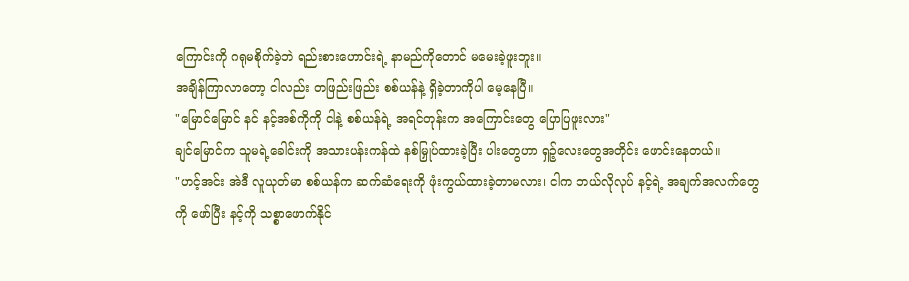ကြောင်းကို ဂရုမစိုက်ခဲ့ဘဲ ရည်းစားဟောင်းရဲ့ နာမည်ကိုတောင် မမေးခဲ့ဖူးဘူး။
အချိန်ကြာလာတော့ ငါလည်း တဖြည်းဖြည်း စစ်ယန်နဲ့ ရှိခဲ့တာကိုပါ မေ့နေပြီ။
"မြောင်မြောင် နင် နင့်အစ်ကိုကို ငါနဲ့ စစ်ယန်ရဲ့ အရင်တုန်းက အကြောင်းတွေ ပြောပြဖူးလား"
ချင်မြောင်က သူမရဲ့ခေါင်းကို အသားပန်းကန်ထဲ နစ်မြှုပ်ထားခဲ့ပြီး ပါးတွေဟာ ရှဉ့်လေးတွေအတိုင်း ဖောင်းနေတယ်။
"ဟင့်အင်း အဲဒီ လူယုတ်မာ စစ်ယန်က ဆက်ဆံရေးကို ဖုံးကွယ်ထားခဲ့တာမလား၊ ငါက ဘယ်လိုလုပ် နင့်ရဲ့ အချက်အလက်တွေကို ဖော်ပြီး နင့်ကို သစ္စာဖောက်နိုင်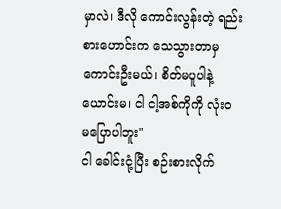မှာလဲ၊ ဒီလို ကောင်းလွန်းတဲ့ ရည်းစားဟောင်းက သေသွားတာမှ ကောင်းဦးမယ်၊ စိတ်မပူပါနဲ့ ယောင်းမ၊ ငါ ငါ့အစ်ကိုကို လုံးဝ မပြောပါဘူး"
ငါ ခေါင်းငုံ့ပြီး စဉ်းစားလိုက်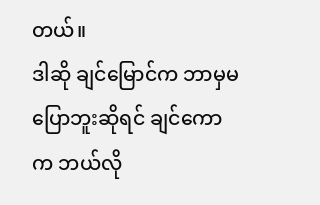တယ်။
ဒါဆို ချင်မြောင်က ဘာမှမပြောဘူးဆိုရင် ချင်ကောက ဘယ်လို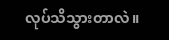လုပ်သိသွားတာလဲ။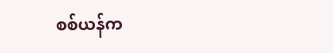စစ်ယန်က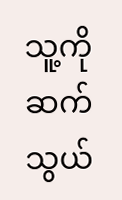သူ့ကို ဆက်သွယ်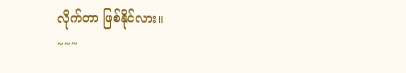လိုက်တာ ဖြစ်နိုင်လား။
~~~